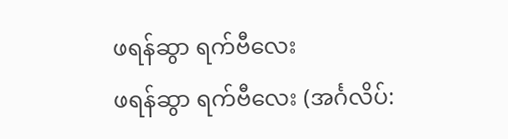ဖရန်ဆွာ ရက်ဗီလေး
ဖရန်ဆွာ ရက်ဗီလေး (အင်္ဂလိပ်: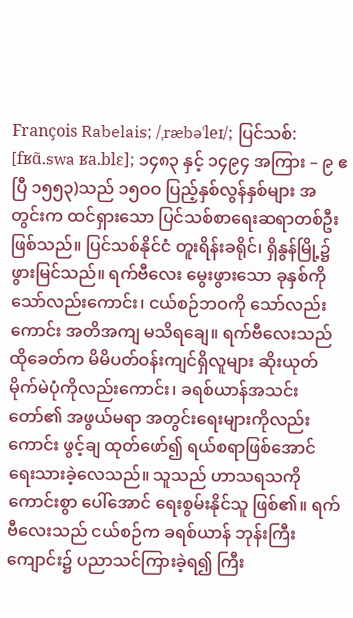François Rabelais; /ˌræbəˈleɪ/; ပြင်သစ်: [fʁɑ̃.swa ʁa.blɛ]; ၁၄၈၃ နှင့် ၁၄၉၄ အကြား – ၉ ဧပြီ ၁၅၅၃)သည် ၁၅ဝဝ ပြည့်နှစ်လွန်နှစ်များ အတွင်းက ထင်ရှားသော ပြင်သစ်စာရေးဆရာတစ်ဦး ဖြစ်သည်။ ပြင်သစ်နိုင်ငံ တူးရိန်းခရိုင်၊ ရှိနွန်မြို့၌ ဖွားမြင်သည်။ ရက်ဗီလေး မွေးဖွားသော ခုနှစ်ကိုသော်လည်းကောင်း၊ ငယ်စဉ်ဘဝကို သော်လည်းကောင်း အတိအကျ မသိရချေ။ ရက်ဗီလေးသည် ထိုခေတ်က မိမိပတ်ဝန်းကျင်ရှိလူများ ဆိုးယုတ်မိုက်မဲပုံကိုလည်းကောင်း၊ ခရစ်ယာန်အသင်းတော်၏ အဖွယ်မရာ အတွင်းရေးများကိုလည်းကောင်း ဖွင့်ချ ထုတ်ဖော်၍ ရယ်စရာဖြစ်အောင် ရေးသားခဲ့လေသည်။ သူသည် ဟာသရသကို ကောင်းစွာ ပေါ်အောင် ရေးစွမ်းနိုင်သူ ဖြစ်၏။ ရက်ဗီလေးသည် ငယ်စဉ်က ခရစ်ယာန် ဘုန်းကြီးကျောင်း၌ ပညာသင်ကြားခဲ့ရ၍ ကြီး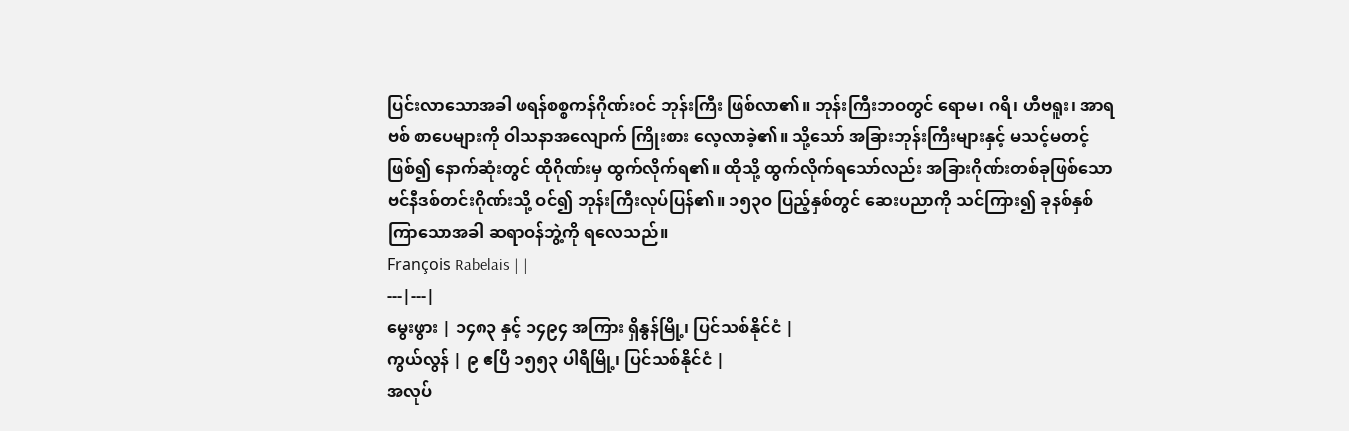ပြင်းလာသောအခါ ဖရန်စစ္စကန်ဂိုဏ်းဝင် ဘုန်းကြီး ဖြစ်လာ၏။ ဘုန်းကြီးဘဝတွင် ရောမ၊ ဂရိ၊ ဟီဗရူး၊ အာရဗစ် စာပေများကို ဝါသနာအလျောက် ကြိုးစား လေ့လာခဲ့၏။ သို့သော် အခြားဘုန်းကြီးများနှင့် မသင့်မတင့်ဖြစ်၍ နောက်ဆုံးတွင် ထိုဂိုဏ်းမှ ထွက်လိုက်ရ၏။ ထိုသို့ ထွက်လိုက်ရသော်လည်း အခြားဂိုဏ်းတစ်ခုဖြစ်သော ဗင်နီဒစ်တင်းဂိုဏ်းသို့ ဝင်၍ ဘုန်းကြီးလုပ်ပြန်၏။ ၁၅၃ဝ ပြည့်နှစ်တွင် ဆေးပညာကို သင်ကြား၍ ခုနစ်နှစ်ကြာသောအခါ ဆရာဝန်ဘွဲ့ကို ရလေသည်။
François Rabelais | |
---|---|
မွေးဖွား | ၁၄၈၃ နှင့် ၁၄၉၄ အကြား ရှိနွန်မြို့၊ ပြင်သစ်နိုင်ငံ |
ကွယ်လွန် | ၉ ဧပြီ ၁၅၅၃ ပါရီမြို့၊ ပြင်သစ်နိုင်ငံ |
အလုပ်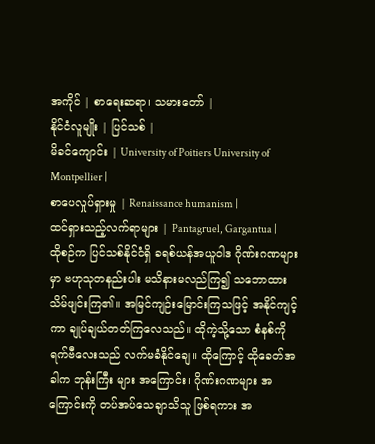အကိုင် | စာရေးဆရာ၊ သမားတော် |
နိုင်ငံလူမျိုး | ပြင်သစ် |
မိခင်ကျောင်း | University of Poitiers University of Montpellier |
စာပေလှုပ်ရှားမှု | Renaissance humanism |
ထင်ရှားသည့်လက်ရာများ | Pantagruel, Gargantua |
ထိုစဉ်က ပြင်သစ်နိုင်ငံရှိ ခရစ်ယန်အယူဝါဒ ဂိုဏ်းဂဏများမှာ ဗဟုသုတနည်းပါး မသိနားမလည်ကြ၍ သဘောထား သိမ်ဖျင်းကြ၏။ အမြင်ကျဉ်းမြောင်းကြသဖြင့် အနိုင်ကျင့်ကာ ချုပ်ချယ်တတ်ကြလေသည်။ ထိုကဲ့သို့သော စံနစ်ကို ရက်ဗီလေးသည် လက်မခံနိုင်ချေ။ ထိုကြောင့် ထိုခေတ်အခါက ဘုန်းကြီး များ အကြောင်း၊ ဂိုဏ်းဂဏများ အကြောင်းကို တပ်အပ်သေချာသိသူ ဖြစ်ရကား အ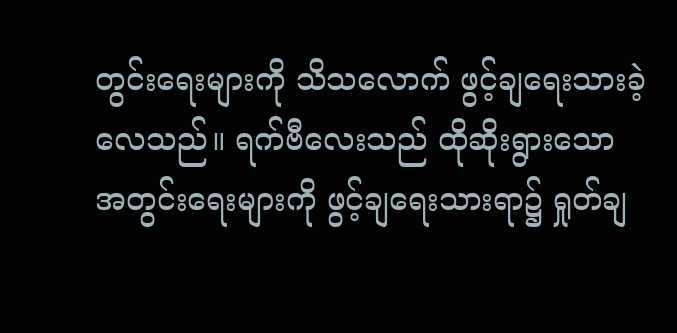တွင်းရေးများကို သိသလောက် ဖွင့်ချရေးသားခဲ့လေသည်။ ရက်ဗီလေးသည် ထိုဆိုးရွားသော အတွင်းရေးများကို ဖွင့်ချရေးသားရာ၌ ရှုတ်ချ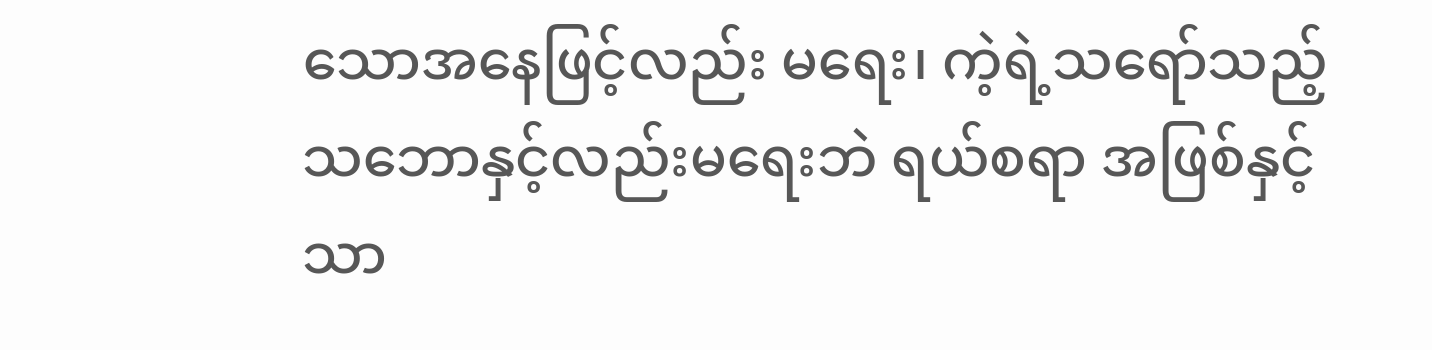သောအနေဖြင့်လည်း မရေး၊ ကဲ့ရဲ့သရော်သည့် သဘောနှင့်လည်းမရေးဘဲ ရယ်စရာ အဖြစ်နှင့်သာ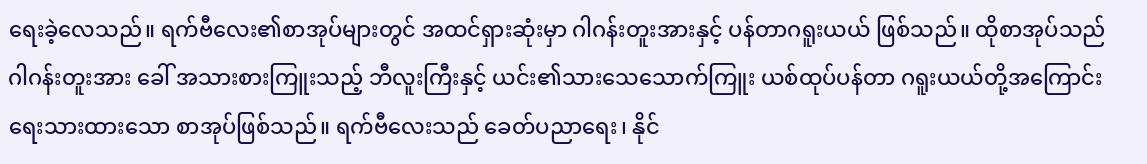ရေးခဲ့လေသည်။ ရက်ဗီလေး၏စာအုပ်များတွင် အထင်ရှားဆုံးမှာ ဂါဂန်းတူးအားနှင့် ပန်တာဂရူးယယ် ဖြစ်သည်။ ထိုစာအုပ်သည် ဂါဂန်းတူးအား ခေါ် အသားစားကြူးသည့် ဘီလူးကြီးနှင့် ယင်း၏သားသေသောက်ကြူး ယစ်ထုပ်ပန်တာ ဂရူးယယ်တို့အကြောင်း ရေးသားထားသော စာအုပ်ဖြစ်သည်။ ရက်ဗီလေးသည် ခေတ်ပညာရေး၊ နိုင်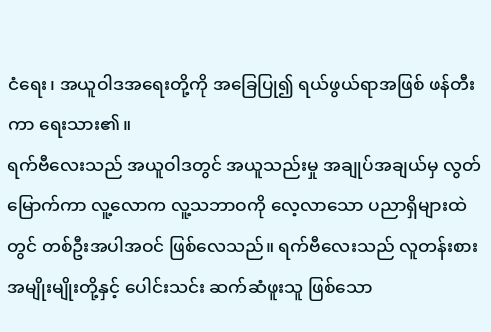ငံရေး၊ အယူဝါဒအရေးတို့ကို အခြေပြု၍ ရယ်ဖွယ်ရာအဖြစ် ဖန်တီးကာ ရေးသား၏။
ရက်ဗီလေးသည် အယူဝါဒတွင် အယူသည်းမှု အချုပ်အချယ်မှ လွတ်မြောက်ကာ လူ့လောက လူ့သဘာဝကို လေ့လာသော ပညာရှိများထဲတွင် တစ်ဦးအပါအဝင် ဖြစ်လေသည်။ ရက်ဗီလေးသည် လူတန်းစားအမျိုးမျိုးတို့နှင့် ပေါင်းသင်း ဆက်ဆံဖူးသူ ဖြစ်သော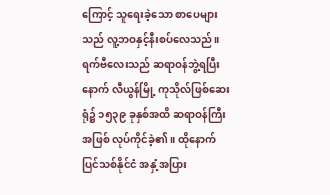ကြောင့် သူရေးခဲ့သော စာပေများသည် လူ့ဘဝနှင့်နီးစပ်လေသည်။
ရက်ဗီလေးသည် ဆရာဝန်ဘွဲ့ရပြီးနောက် လီယွန်မြို့ ကုသိုလ်ဖြစ်ဆေးရုံ၌ ၁၅၃၉ ခုနှစ်အထိ ဆရာဝန်ကြီးအဖြစ် လုပ်ကိုင်ခဲ့၏။ ထိုနောက် ပြင်သစ်နိုင်ငံ အနှံ့အပြား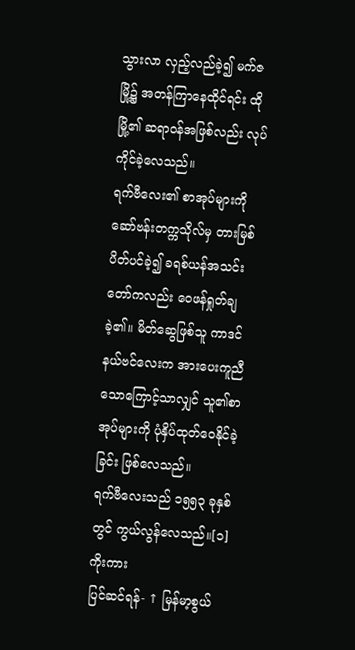သွားလာ လှည့်လည်ခဲ့၍ မက်ဇမြို့၌ အတန်ကြာနေထိုင်ရင်း ထိုမြို့၏ ဆရာဝန်အဖြစ်လည်း လုပ်ကိုင်ခဲ့လေသည်။
ရက်ဗီလေး၏ စာအုပ်များကို ဆော်ဗန်းတက္ကသိုလ်မှ တားမြစ်ပိတ်ပင်ခဲ့၍ ခရစ်ယန်အသင်းတော်ကလည်း ဝေဖန်ရှုတ်ချခဲ့၏။ မိတ်ဆွေဖြစ်သူ ကာဒင်နယ်ဗင်လေးက အားပေးကူညီသောကြောင့်သာလျှင် သူ၏စာအုပ်များကို ပုံနှိပ်ထုတ်ဝေနိုင်ခဲ့ခြင်း ဖြစ်လေသည်။
ရက်ဗီလေးသည် ၁၅၅၃ ခုနှစ်တွင် ကွယ်လွန်လေသည်။[၁]
ကိုးကား
ပြင်ဆင်ရန်- ↑ မြန်မာ့စွယ်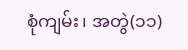စုံကျမ်း၊ အတွဲ(၁၁)